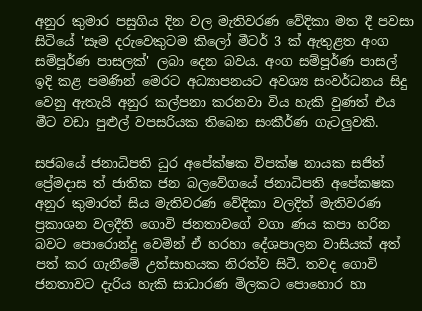අනුර කුමාර පසුගිය දින වල මැතිවරණ වේදිකා මත දී පවසා සිටියේ 'සෑම දරුවෙකුටම කිලෝ මීටර් 3 ක් ඇතුළත අංග සම්පූර්ණ පාසලක්' ලබා දෙන බවය. අංග සම්පූර්ණ පාසල් ඉදි කළ පමණින් මෙරට අධ්‍යාපනයට අවශ්‍ය සංවර්ධනය සිදු වෙනු ඇතැයි අනුර කල්පනා කරනවා විය හැකි වුණත් එය මීට වඩා පුළුල් වපසරියක තිබෙන සංකීර්ණ ගැටලුවකි.

සජබයේ ජනාධිපති ධුර අපේක්ෂක විපක්ෂ නායක සජිත් ප්‍රේමදාස ත් ජාතික ජන බලවේගයේ ජනාධිපති අපේකෂක අනුර කුමාරත් සිය මැතිවරණ වේදිකා වලදිත් මැතිවරණ ප්‍රකාශන වලදීති ගොවි ජනතාවගේ වගා ණය කපා හරින බවට පොරොන්දු වෙමින් ඒ හරහා දේශපාලන වාසියක් අත් පත් කර ගැනීමේ උත්සාහයක නිරත්ව සිටී. තවද ගොවි ජනතාවට දැරිය හැකි සාධාරණ මිලකට පොහොර හා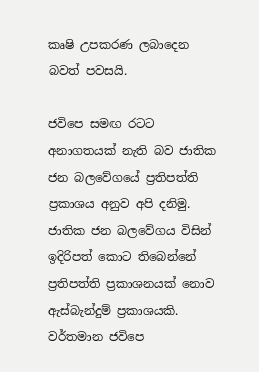කෘෂි උපකරණ ලබාදෙන බවත් පවසයි.

ජවිපෙ සමඟ රටට අනාගතයක් නැති බව ජාතික ජන බලවේගයේ ප්‍රතිපත්ති ප්‍රකාශය අනුව අපි දනිමු. ජාතික ජන බලවේගය විසින් ඉදිරිපත් කොට තිබෙන්නේ ප්‍රතිපත්ති ප්‍රකාශනයක් නොව ඇස්බැන්දුම් ප්‍රකාශයකි. වර්තමාන ජවිපෙ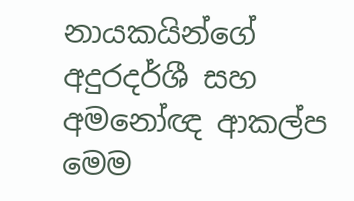නායකයින්ගේ අදුරදර්ශී සහ අමනෝඥ ආකල්ප මෙම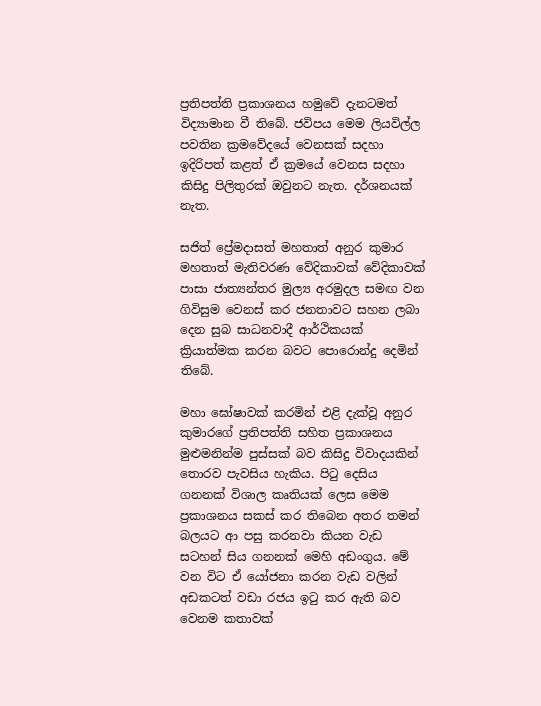ප්‍රතිපත්ති ප්‍රකාශනය හමුවේ දැනටමත් විද්‍යාමාන වී තිබේ. ජවිපය මෙම ලියවිල්ල පවතින ක්‍රමවේදයේ වෙනසක් සදහා ඉදිරිපත් කළත් ඒ ක්‍රමයේ වෙනස සදහා කිසිදු පිලිතුරක් ඔවුනට නැත. දර්ශනයක් නැත.

සජිත් ප්‍රේමදාසත් මහතාත් අනුර කුමාර මහතාත් මැතිවරණ වේදිකාවක් වේදිකාවක් පාසා ජාත්‍යන්තර මුල්‍ය අරමුදල සමඟ වන ගිවිසුම වෙනස් කර ජනතාවට සහන ලබා දෙන සුබ සාධනවාදී ආර්ථිකයක් ක්‍රියාත්මක කරන බවට පොරොන්දු දෙමින් තිබේ.

මහා ඝෝෂාවක් කරමින් එළි දැක්වූ අනුර කුමාරගේ ප්‍රතිපත්ති සහිත ප්‍රකාශනය මුළුමනින්ම පුස්සක් බව කිසිදු විවාදයකින් තොරව පැවසිය හැකිය. පි‍ටු දෙසිය ගනනක් විශාල කෘතියක් ලෙස මෙම ප්‍රකාශනය සකස් කර තිබෙන අතර තමන් බලයට ආ පසු කරනවා කියන වැඩ සටහන් සිය ගනනක් මෙහි අඩංගුය. මේ වන විට ඒ යෝජනා කරන වැඩ වලින් අඩකටත් වඩා රජය ඉටු කර ඇති බව වෙනම කතාවක්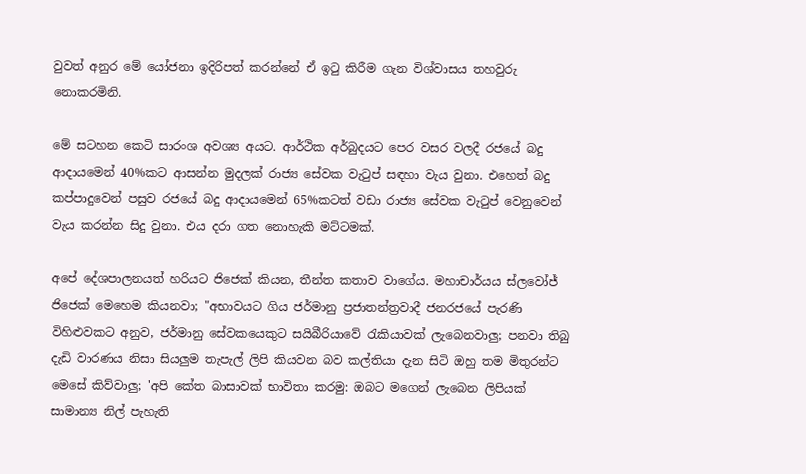වුවත් අනුර මේ යෝජනා ඉදිරිපත් කරන්නේ ඒ ඉටු කිරීම ගැන විශ්වාසය තහවුරු නොකරමිනි.

මේ සටහන කෙටි සාරංශ අවශ්‍ය අයට. ආර්ථික අර්බුදයට පෙර වසර වලදී රජයේ බදු ආදායමෙන් 40%කට ආසන්න මුදලක් රාජ්‍ය සේවක වැටුප් සඳහා වැය වුනා. එහෙත් බදු කප්පාදුවෙන් පසුව රජයේ බදු ආදායමෙන් 65%කටත් වඩා රාජ්‍ය සේවක වැටුප් වෙනුවෙන් වැය කරන්න සිදු වුනා. එය දරා ගත නොහැකි මට්ටමක්.

අපේ දේශපාලනයත් හරියට ජිජෙක් කියන, තීන්ත කතාව වාගේය. මහාචාර්යය ස්ලවෝජ් ජිජෙක් මෙහෙම කියනවා; "අභාවයට ගිය ජර්මානු ප්‍රජාතන්ත්‍රවාදී ජනරජයේ පැරණි විහිළුවකට අනුව, ජර්මානු සේවකයෙකුට සයිබීරියාවේ රැකියාවක් ලැබෙනවාලු; පනවා තිබු දැඩි වාරණය නිසා සියලුම තැපැල් ලිපි කියවන බව කල්තියා දැන සිටි ඔහු තම මිතුරන්ට මෙසේ කිව්වාලු; 'අපි කේත බාසාවක් භාවිතා කරමු: ඔබට මගෙන් ලැබෙන ලිපියක් සාමාන්‍ය නිල් පැහැති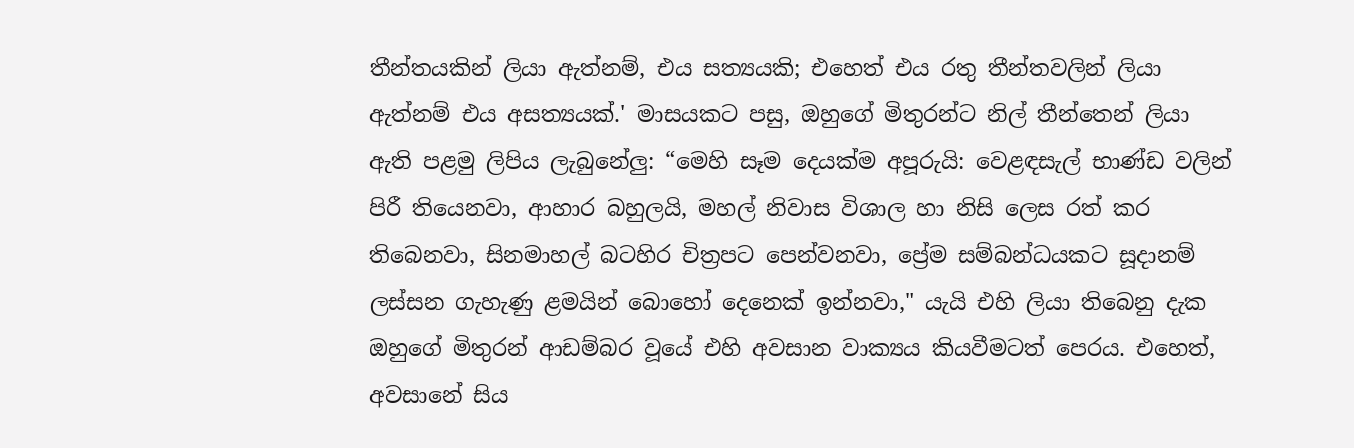තීන්තයකින් ලියා ඇත්නම්, එය සත්‍යයකි; එහෙත් එය රතු තීන්තවලින් ලියා ඇත්නම් එය අසත්‍යයක්.' මාසයකට පසු, ඔහුගේ මිතුරන්ට නිල් තීන්තෙන් ලියා ඇති පළමු ලිපිය ලැබුනේලු: “මෙහි සෑම දෙයක්ම අපූරුයි: වෙළඳසැල් භාණ්ඩ වලින් පිරී තියෙනවා, ආහාර බහුලයි, මහල් නිවාස විශාල හා නිසි ලෙස රත් කර තිබෙනවා, සිනමාහල් බටහිර චිත්‍රපට පෙන්වනවා, ප්‍රේම සම්බන්ධයකට සූදානම් ලස්සන ගැහැණු ළමයින් බොහෝ දෙනෙක් ඉන්නවා," යැයි එහි ලියා තිබෙනු දැක ඔහුගේ මිතුරන් ආඩම්බර වූයේ එහි අවසාන වාක්‍යය කියවීමටත් පෙරය. එහෙත්, අවසානේ සිය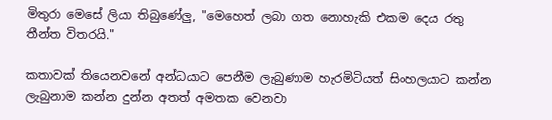මිතුරා මෙසේ ලියා තිබුණේලු, "මෙහෙත් ලබා ගත නොහැකි එකම දෙය රතු තීන්ත විතරයි."

කතාවක් තියෙනවනේ අන්ධයාට පෙනීම ලැබුණාම හැරමිටියත් සිංහලයාට කන්න ලැබුනාම කන්න දුන්න අතත් අමතක වෙනවා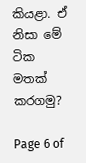කියළා. ඒ නිසා මේ ටික මතක් කරගමු?

Page 6 of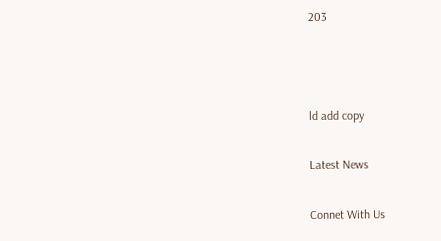203



ld add copy

Latest News

Connet With Us